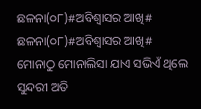ଛଳନା(୦୮)#ଅବିଶ୍ବାସର ଆଖି#
ଛଳନା(୦୮)#ଅବିଶ୍ବାସର ଆଖି#
ମୋନାଠୁ ମୋନାଲିସା ଯାଏ ସଭିଏଁ ଥିଲେ ସୁନ୍ଦରୀ ଅତି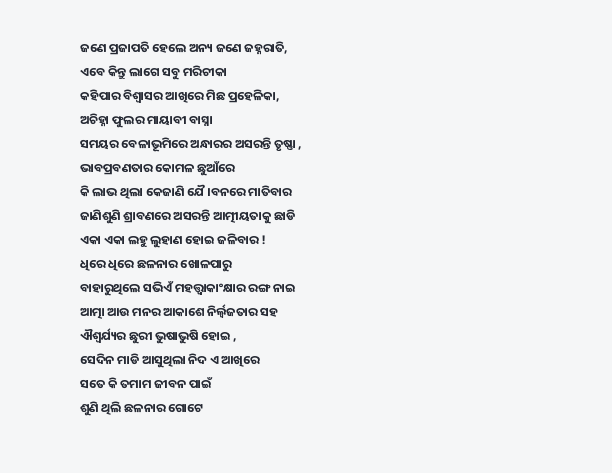ଜଣେ ପ୍ରଜାପତି ହେଲେ ଅନ୍ୟ ଜଣେ ଜହ୍ନରାତି,
ଏବେ କିନ୍ତୁ ଲାଗେ ସବୁ ମରିଚୀକା
କହିପାର ବିଶ୍ୱାସର ଆଖିରେ ମିଛ ପ୍ରହେଳିକା,
ଅଚିହ୍ନା ଫୁଲର ମାୟାବୀ ବାସ୍ନା
ସମୟର ବେଳାଭୂମିରେ ଅନ୍ଧାରର ଅସରନ୍ତି ତୃଷ୍ଣା ,
ଭାବପ୍ରବଣତାର କୋମଳ ଛୁଆଁରେ
କି ଲାଭ ଥିଲା କେଜାଣି ଯୈ।ବନରେ ମାତିବାର
ଜାଣିଶୁଣି ଶ୍ରାବଣରେ ଅସରନ୍ତି ଆତ୍ମୀୟତାକୁ ଛାଡି
ଏକା ଏକା ଲହୁ ଲୁହାଣ ହୋଇ ଜଳିବାର !
ଧିରେ ଧିରେ ଛଳନାର ଖୋଳପାରୁ
ବାହାରୁଥିଲେ ସଭିଏଁ ମହତ୍ତ୍ୱାକାଂକ୍ଷାର ରଙ୍ଗ ନାଇ
ଆତ୍ମା ଆଉ ମନର ଆକାଶେ ନିର୍ଲ୍ୱଜତାର ସହ
ଐଶ୍ୱର୍ଯ୍ୟର ଛୁରୀ ଭୁଷାଭୁଷି ହୋଇ ,
ସେଦିନ ମାଡି ଆସୁଥିଲା ନିଦ ଏ ଆଖିରେ
ସତେ କି ତମାମ ଜୀବନ ପାଇଁ
ଶୁଣି ଥିଲି ଛଳନାର ଗୋଟେ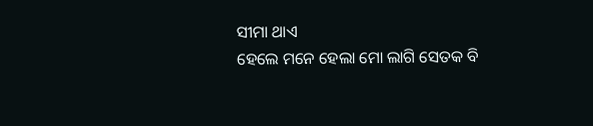ସୀମା ଥାଏ
ହେଲେ ମନେ ହେଲା ମୋ ଲାଗି ସେତକ ବି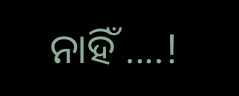ନାହିଁ ....!